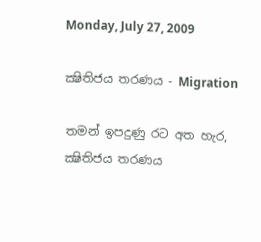Monday, July 27, 2009

ක්‍ෂිතිජය තරණය - Migration

තමන් ඉපදුණු රට අත හැර, ක්‍ෂිතිජය තරණය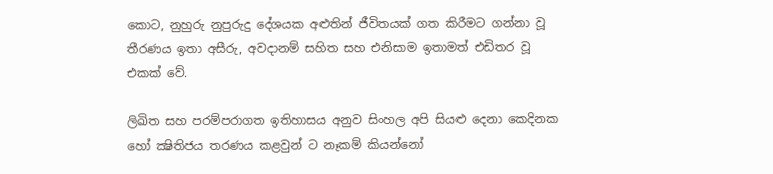කොට, නුහුරු නුපුරුදු දේශයක අළුතින් ජීවිතයක් ගත කිරීමට ගන්නා වූ තීරණය ඉතා අසීරු, අවදානම් සහිත සහ එනිසාම ඉතාමත් එඩිතර වූ එකක් වේ.

ලිඛිත සහ පරම්පරාගත ඉතිහාසය අනුව සිංහල අපි සියළු දෙනා කෙදිනක හෝ ක්‍ෂිතිජය තරණය කළවුන් ට නෑකම් කියන්නෝ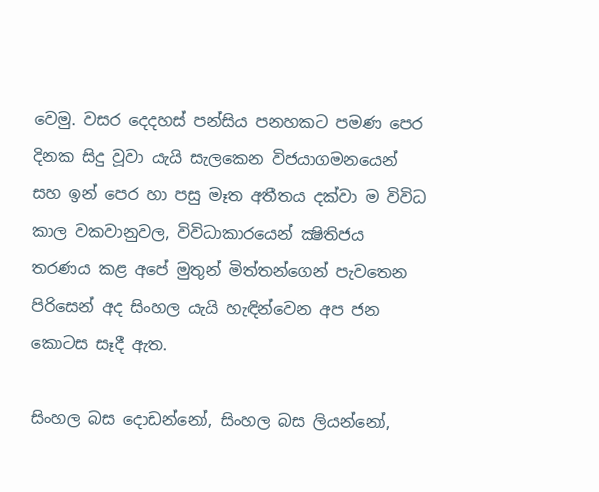වෙමු. වසර දෙදහස් පන්සිය පනහකට පමණ පෙර දිනක සිදු වූවා යැයි සැලකෙන විජයාගමනයෙන් සහ ඉන් පෙර හා පසු මෑත අතීතය දක්වා ම විවිධ කාල වකවානුවල, විවිධාකාරයෙන් ක්‍ෂිතිජය තරණය කළ අපේ මුතුන් මිත්තන්ගෙන් පැවතෙන පිරිසෙන් අද සිංහල යැයි හැඳින්වෙන අප ජන කොටස සෑදී ඇත.

සිංහල බස දොඩන්නෝ, සිංහල බස ලියන්නෝ,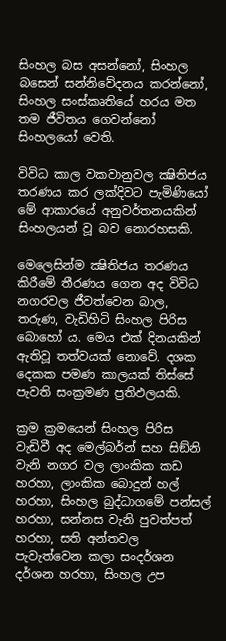සිංහල බස අසන්නෝ, සිංහල බසෙන් සන්නිවේදනය කරන්නෝ, සිංහල සංස්කෘතියේ හරය මත තම ජීවිතය ගෙවන්නෝ සිංහලයෝ වෙති.

විවිධ කාල වකවානුවල ක්‍ෂිතිජය තරණය කර ලක්දිවට පැමිණියෝ මේ ආකාරයේ අනුවර්තනයකින් සිංහලයන් වූ බව නොරහසකි.

මෙලෙසින්ම ක්‍ෂිතිජය තරණය කිරීමේ තීරණය ගෙන අද විවිධ නගරවල ජීවත්වෙන බාල, තරුණ, වැඩිහිටි සිංහල පිරිස බොහෝ ය. මෙය එක් දිනයකින් ඇතිවූ තත්වයක් නොවේ. දශක දෙකක පමණ කාලයක් තිස්සේ පැවති සංක්‍රමණ ප්‍රතිඵලයකි.

ක්‍රම ක්‍රමයෙන් සිංහල පිරිස වැඩිවී අද මෙල්බර්න් සහ සිඞ්නි වැනි නගර වල ලාංකික කඩ හරහා, ලාංකික බොදුන් හල් හරහා, සිංහල බුද්ධාගමේ පන්සල් හරහා, සන්නස වැනි පුවත්පත් හරහා, සති අන්තවල පැවැත්වෙන කලා සංදර්ශන දර්ශන හරහා, සිංහල උප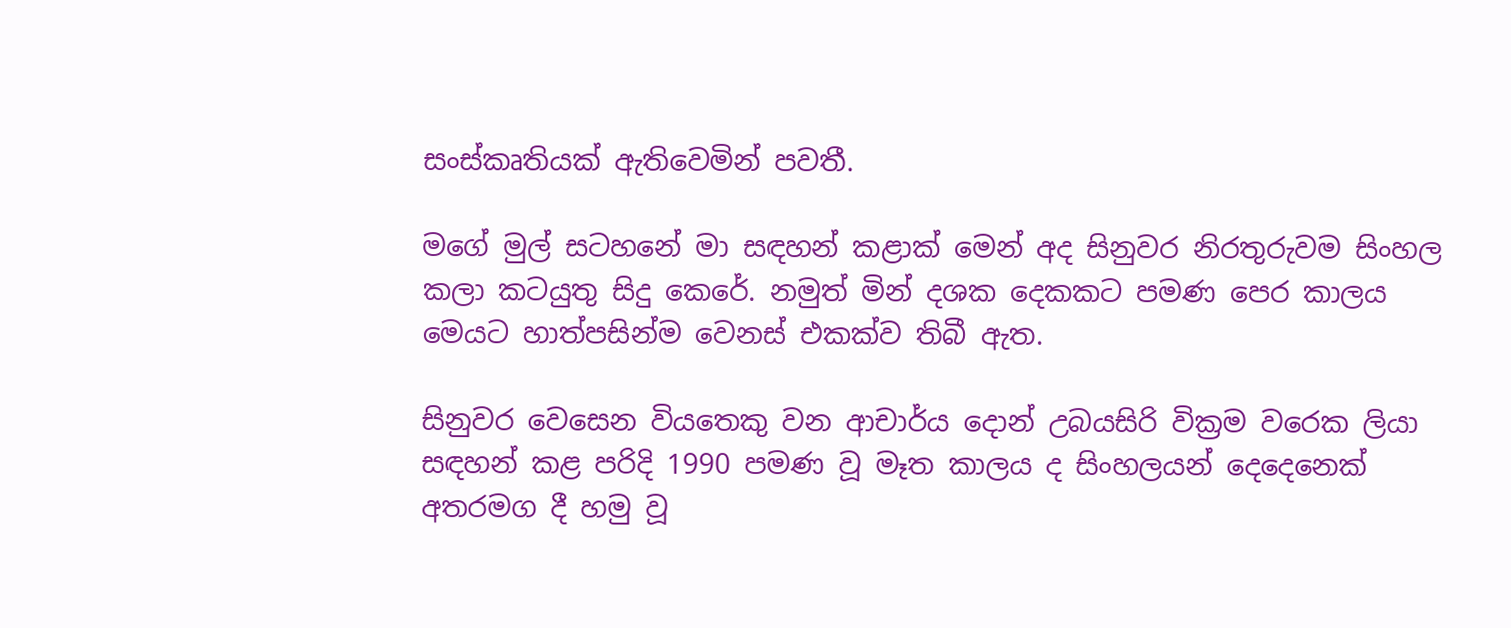සංස්කෘතියක් ඇතිවෙමින් පවතී.

මගේ මුල් සටහනේ මා සඳහන් කළාක් මෙන් අද සිනුවර නිරතුරුවම සිංහල කලා කටයුතු සිදු කෙරේ. නමුත් මින් දශක දෙකකට පමණ පෙර කාලය මෙයට හාත්පසින්ම වෙනස් එකක්ව තිබී ඇත.

සිනුවර වෙසෙන වියතෙකු වන ආචාර්ය දොන් උබයසිරි වික්‍රම වරෙක ලියා සඳහන් කළ පරිදි 1990 පමණ වූ මෑත කාලය ද සිංහලයන් දෙදෙනෙක් අතරමග දී හමු වූ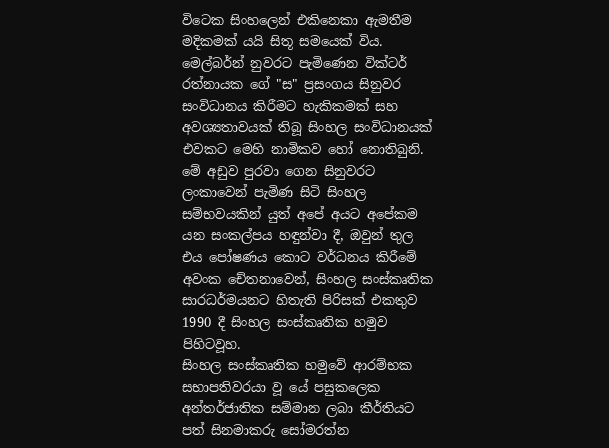විටෙක සිංහලෙන් එකිනෙකා ඇමතීම මදිකමක් යයි සිතූ සමයෙක් විය. මෙල්බර්න් නුවරට පැමිණෙන වික්ටර් රත්නායක ගේ "ස" ප්‍රසංගය සිනුවර සංවිධානය කිරීමට හැකිකමක් සහ අවශ්‍යතාවයක් තිබූ සිංහල සංවිධානයක් එවකට මෙහි නාමිකව හෝ නොතිබුනි. මේ අඩුව පුරවා ගෙන සිනුවරට ලංකාවෙන් පැමිණ සිටි සිංහල සම්භවයකින් යුත් අපේ අයට අපේකම යන සංකල්පය හඳුන්වා දී, ඔවුන් තුල එය පෝෂණය කොට වර්ධනය කිරීමේ අවංක චේතනාවෙන්, සිංහල සංස්කෘතික සාරධර්මයනට හිතැති පිරිසක් එකතුව 1990 දී සිංහල සංස්කෘතික හමුව පිහිටවූහ.
සිංහල සංස්කෘතික හමුවේ ආරම්භක සභාපතිවරයා වූ යේ පසුකලෙක අන්තර්ජාතික සම්මාන ලබා කීර්තියට පත් සිනමාකරු සෝමරත්න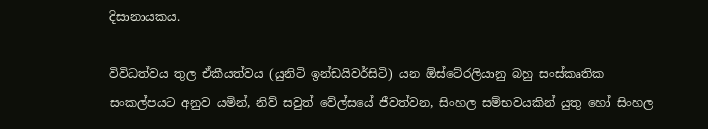දිසානායකය.

විවිධත්වය තුල ඒකීයත්වය (යුනිටි ඉන්ඩයිවර්සිටි) යන ඕස්ටේ‍රලියානු බහු සංස්කෘතික සංකල්පයට අනුව යමින්, නිව් සවුත් වේල්සයේ ජීවත්වන, සිංහල සම්භවයකින් යුතු හෝ සිංහල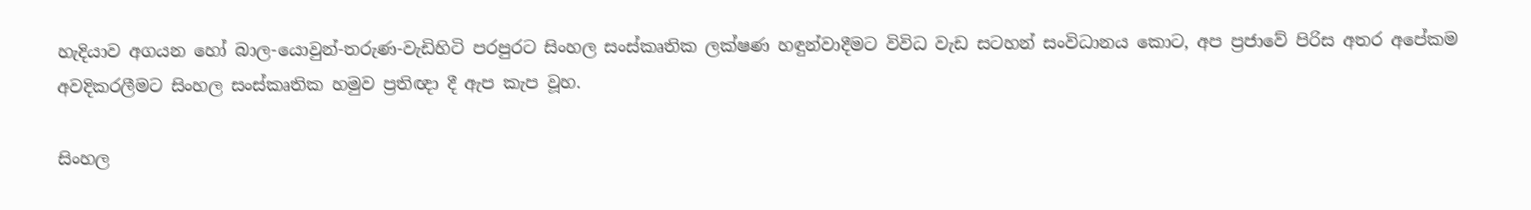හැදියාව අගයන හෝ බාල-යොවුන්-තරුණ-වැඩිහිටි පරපුරට සිංහල සංස්කෘතික ලක්ෂණ හඳුන්වාදීමට විවිධ වැඩ සටහන් සංවිධානය කොට, අප ප්‍රජාවේ පිරිස අතර අපේකම අවදිකරලීමට සිංහල සංස්කෘතික හමුව ප්‍රතිඥා දී ඇප කැප වූහ.

සිංහල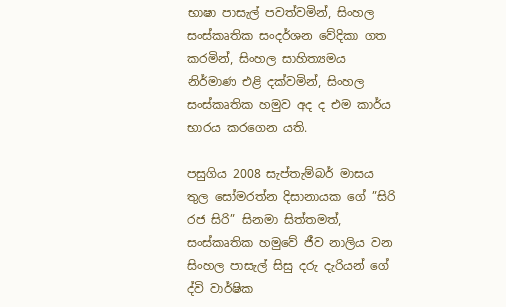භාෂා පාසැල් පවත්වමින්, සිංහල සංස්කෘතික සංදර්ශන වේදිකා ගත කරමින්, සිංහල සාහිත්‍යමය නිර්මාණ එළි දක්වමින්, සිංහල සංස්කෘතික හමුව අද ද එම කාර්ය භාරය කරගෙන යති.

පසුගිය 2008 සැප්තැම්බර් මාසය තුල සෝමරත්න දිසානායක ගේ ”සිරි රජ සිරි” සිනමා සිත්තමත්, සංස්කෘතික හමුවේ ජීව නාලිය වන සිංහල පාසැල් සිසු දරු දැරියන් ගේ ද්වි වාර්ෂික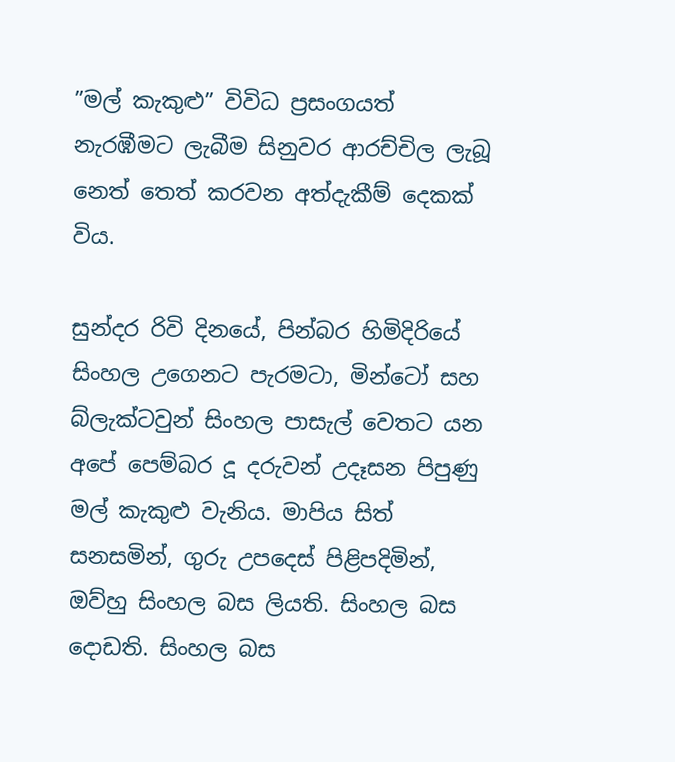”මල් කැකුළු” විවිධ ප්‍රසංගයත් නැරඹීමට ලැබීම සිනුවර ආරච්චිල ලැබූ නෙත් තෙත් කරවන අත්දැකීම් දෙකක් විය.

සුන්දර රිවි දිනයේ, පින්බර හිමිදිරියේ සිංහල උගෙනට පැරමටා, මින්ටෝ සහ බ්ලැක්ටවුන් සිංහල පාසැල් වෙතට යන අපේ පෙම්බර දූ දරුවන් උදෑසන පිපුණු මල් කැකුළු වැනිය. මාපිය සිත් සනසමින්, ගුරු උපදෙස් පිළිපදිමින්, ඔව්හු සිංහල බස ලියති. සිංහල බස දොඩති. සිංහල බස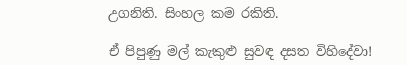උගනිති. සිංහල කම රකිති.

ඒ පිපුණු මල් කැකුළු සුවඳ දසත විහිදේවා!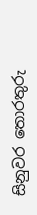සිනුවර තොරතුරු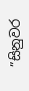”සිනුවර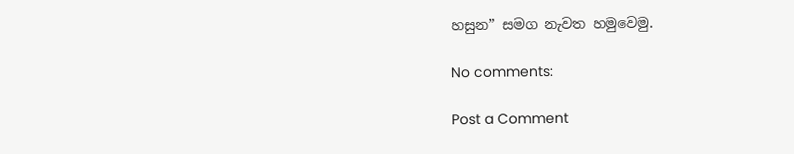හසුන” සමග නැවත හමුවෙමු.

No comments:

Post a Comment